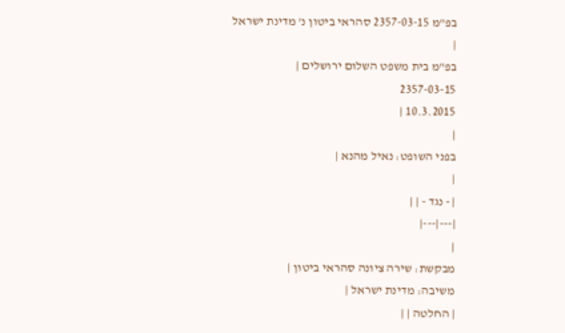בפ"מ 2357-03-15 סהראי ביטון נ' מדינת ישראל
|
בפ"מ בית משפט השלום ירושלים |
2357-03-15
10.3.2015 |
|
בפני השופט: נאיל מהנא |
|
| - נגד - | |
|---|---|
|
מבקשת: שירה ציונה סהראי ביטון |
משיבה: מדינת ישראל |
| החלטה | |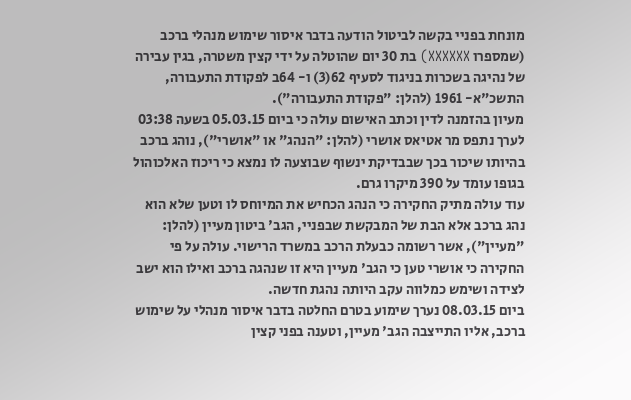מונחת בפניי בקשה לביטול הודעה בדבר איסור שימוש מנהלי ברכב (שמספרו XXXXXX) בת 30 יום שהוטלה על ידי קצין משטרה, בגין עבירה של נהיגה בשכרות בניגוד לסעיף 62(3) ו- 64ב לפקודת התעבורה, התשכ"א- 1961 (להלן: "פקודת התעבורה").
מעיון בהזמנה לדין וכתב האישום עולה כי ביום 05.03.15 בשעה 03:38 לערך נתפס מר אטיאס אושרי (להלן: "הנהג" או "אושרי"), נוהג ברכב בהיותו שיכור בכך שבבדיקת ינשוף שבוצעה לו נמצא כי ריכוז האלכוהול בגופו עומד על 390 מיקרו גרם.
עוד עולה מתיק החקירה כי הנהג הכחיש את המיוחס לו וטען שלא הוא נהג ברכב אלא הבת של המבקשת שבפניי, הגב' ביטון מעיין (להלן: "מעיין"), אשר רשומה כבעלת הרכב במשרד הרישוי. עולה על פי החקירה כי אושרי טען כי הגב' מעיין היא זו שנהגה ברכב ואילו הוא ישב לצידה ושימש כמלווה עקב היותה נהגת חדשה.
ביום 08.03.15 נערך שימוע בטרם החלטה בדבר איסור מנהלי על שימוש ברכב, אליו התייצבה הגב' מעיין, וטענה בפני קצין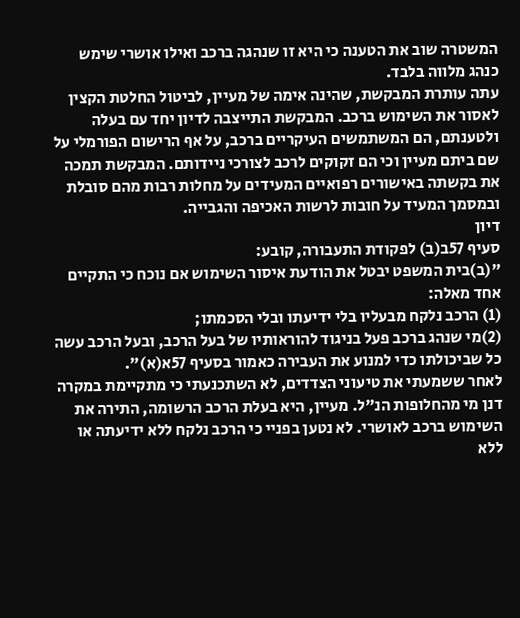המשטרה שוב את הטענה כי היא זו שנהגה ברכב ואילו אושרי שימש כנהג מלווה בלבד.
עתה עותרת המבקשת, שהינה אימה של מעיין, לביטול החלטת הקצין לאסור את השימוש ברכב. המבקשת התייצבה לדיון יחד עם בעלה ולטענתם, הם המשתמשים העיקריים ברכב, על אף הרישום הפורמלי על שם ביתם מעיין וכי הם זקוקים לרכב לצורכי ניידותם. המבקשת תמכה את בקשתה באישורים רפואיים המעידים על מחלות רבות מהם סובלת ובמסמך המעיד על חובות לרשות האכיפה והגבייה.
דיון
סעיף 57ב(ב) לפקודת התעבורה, קובע:
"(ב)בית המשפט יבטל את הודעת איסור השימוש אם נוכח כי התקיים אחד מאלה:
(1) הרכב נלקח מבעליו בלי ידיעתו ובלי הסכמתו;
(2)מי שנהג ברכב פעל בניגוד להוראותיו של בעל הרכב, ובעל הרכב עשה כל שביכולתו כדי למנוע את העבירה כאמור בסעיף 57א(א)".
לאחר ששמעתי את טיעוני הצדדים, לא השתכנעתי כי מתקיימת במקרה דנן מי מהחלופות הנ"ל. מעיין, היא בעלת הרכב הרשומה, התירה את השימוש ברכב לאושרי. לא נטען בפניי כי הרכב נלקח ללא ידיעתה או ללא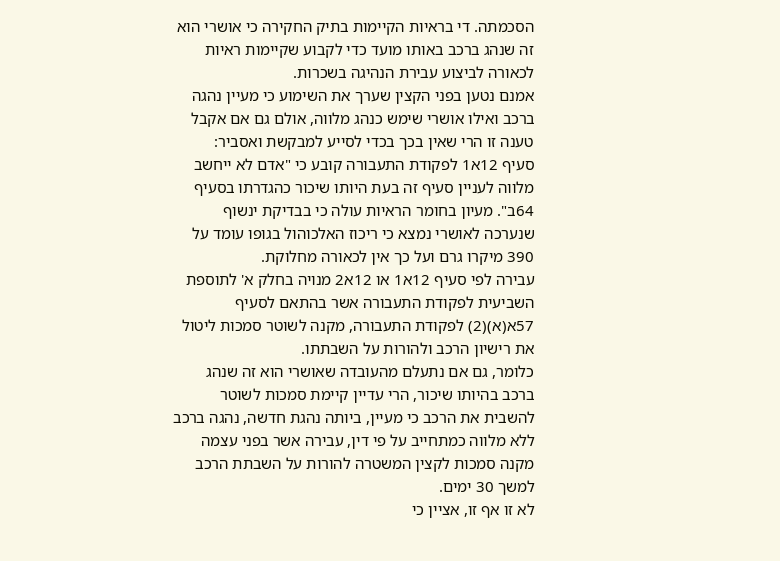הסכמתה. די בראיות הקיימות בתיק החקירה כי אושרי הוא זה שנהג ברכב באותו מועד כדי לקבוע שקיימות ראיות לכאורה לביצוע עבירת הנהיגה בשכרות.
אמנם נטען בפני הקצין שערך את השימוע כי מעיין נהגה ברכב ואילו אושרי שימש כנהג מלווה, אולם גם אם אקבל טענה זו הרי שאין בכך בכדי לסייע למבקשת ואסביר:
סעיף 12א1 לפקודת התעבורה קובע כי "אדם לא ייחשב מלווה לעניין סעיף זה בעת היותו שיכור כהגדרתו בסעיף 64ב". מעיון בחומר הראיות עולה כי בבדיקת ינשוף שנערכה לאושרי נמצא כי ריכוז האלכוהול בגופו עומד על 390 מיקרו גרם ועל כך אין לכאורה מחלוקת.
עבירה לפי סעיף 12א1 או 12א2 מנויה בחלק א' לתוספת השביעית לפקודת התעבורה אשר בהתאם לסעיף 57א(א)(2) לפקודת התעבורה, מקנה לשוטר סמכות ליטול את רישיון הרכב ולהורות על השבתתו.
כלומר, גם אם נתעלם מהעובדה שאושרי הוא זה שנהג ברכב בהיותו שיכור, הרי עדיין קיימת סמכות לשוטר להשבית את הרכב כי מעיין, ביותה נהגת חדשה, נהגה ברכב ללא מלווה כמתחייב על פי דין, עבירה אשר בפני עצמה מקנה סמכות לקצין המשטרה להורות על השבתת הרכב למשך 30 ימים.
לא זו אף זו, אציין כי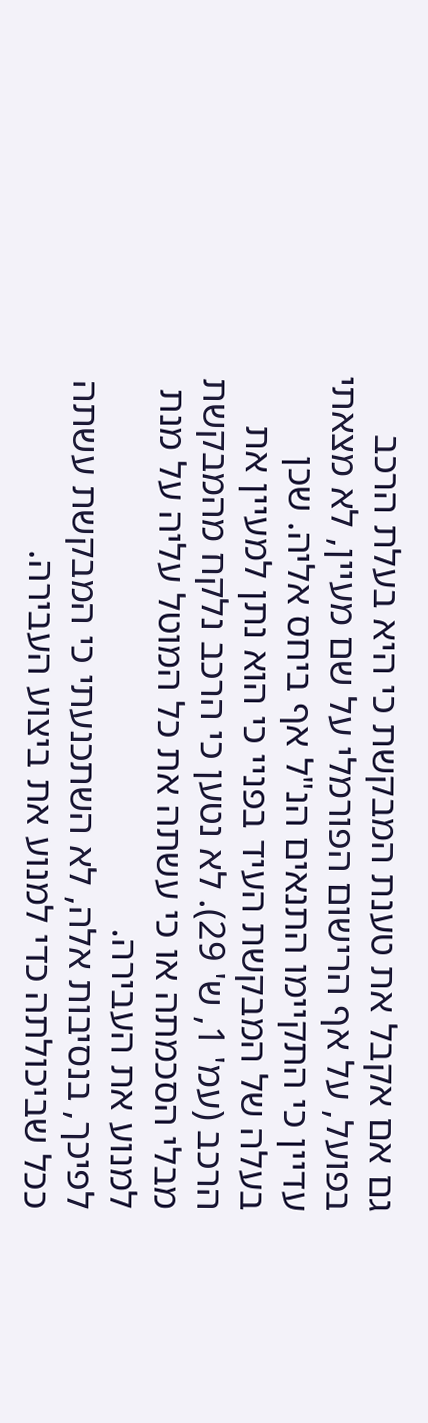גם אם אקבל את טענת המבקשת כי היא בעלת הרכב בפועל, על אף הרישום הפורמלי על שם מעיין, לא מצאתי עדיין כי התקיימו התנאים הנ"ל אף ביחס אליה. שכן בעלה של המבקשת העיד בפניי כי הוא נתן למעיין את הרכב (עמ' 1, ש' 29). לא נטען כי הרכב נלקח מהמבקשת מבלי הסכמתה או כי עשתה את כל המוטל עליה על מנת למנוע את העבירה.
לפיכך, בנסיבות אלה, לא השתכנעתי כי המבקשת עשתה ככל שביכולתה כדי למנוע את ביצוע העבירה.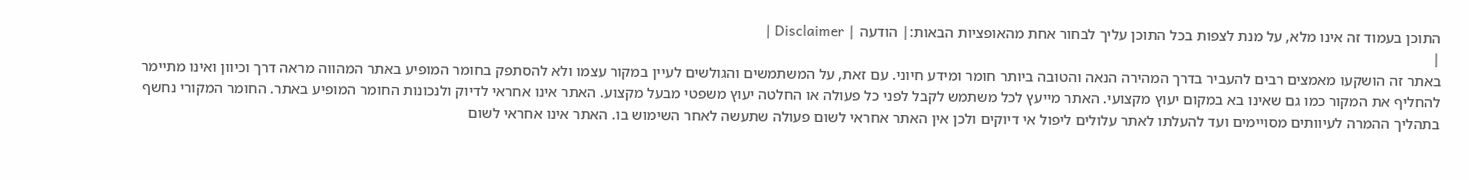התוכן בעמוד זה אינו מלא, על מנת לצפות בכל התוכן עליך לבחור אחת מהאופציות הבאות:| הודעה | Disclaimer |
|
באתר זה הושקעו מאמצים רבים להעביר בדרך המהירה הנאה והטובה ביותר חומר ומידע חיוני. עם זאת, על המשתמשים והגולשים לעיין במקור עצמו ולא להסתפק בחומר המופיע באתר המהווה מראה דרך וכיוון ואינו מתיימר להחליף את המקור כמו גם שאינו בא במקום יעוץ מקצועי. האתר מייעץ לכל משתמש לקבל לפני כל פעולה או החלטה יעוץ משפטי מבעל מקצוע. האתר אינו אחראי לדיוק ולנכונות החומר המופיע באתר. החומר המקורי נחשף בתהליך ההמרה לעיוותים מסויימים ועד להעלתו לאתר עלולים ליפול אי דיוקים ולכן אין האתר אחראי לשום פעולה שתעשה לאחר השימוש בו. האתר אינו אחראי לשום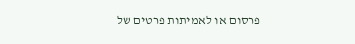פרסום או לאמיתות פרטים של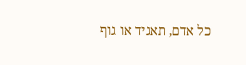כל אדם, תאגיד או גוף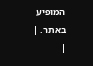המופיע באתר. |
|